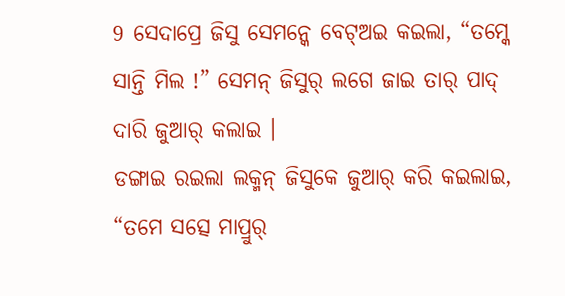9 ସେଦାପ୍ରେ ଜିସୁ ସେମନ୍କେ ବେଟ୍ଅଇ କଇଲା, “ତମ୍କେ ସାନ୍ତି ମିଲ !” ସେମନ୍ ଜିସୁର୍ ଲଗେ ଜାଇ ତାର୍ ପାଦ୍ ଦାରି ଜୁଆର୍ କଲାଇ ।
ଡଙ୍ଗାଇ ରଇଲା ଲକ୍ମନ୍ ଜିସୁକେ ଜୁଆର୍ କରି କଇଲାଇ, “ତମେ ସତ୍ସେ ମାପ୍ରୁର୍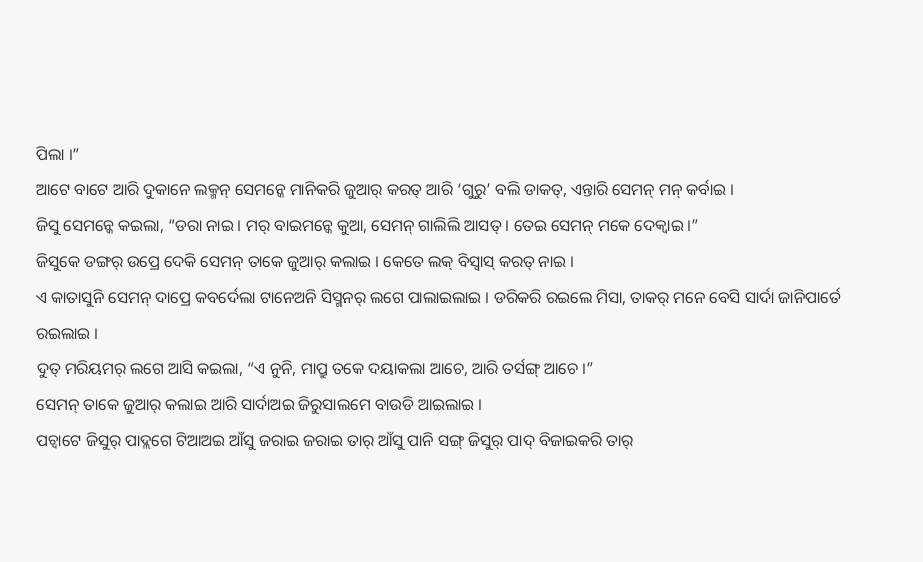ପିଲା ।”
ଆଟେ ବାଟେ ଆରି ଦୁକାନେ ଲକ୍ମନ୍ ସେମନ୍କେ ମାନିକରି ଜୁଆର୍ କରତ୍ ଆରି ‘ଗୁରୁ’ ବଲି ଡାକତ୍, ଏନ୍ତାରି ସେମନ୍ ମନ୍ କର୍ବାଇ ।
ଜିସୁ ସେମନ୍କେ କଇଲା, “ଡରା ନାଇ । ମର୍ ବାଇମନ୍କେ କୁଆ, ସେମନ୍ ଗାଲିଲି ଆସତ୍ । ତେଇ ସେମନ୍ ମକେ ଦେକ୍ବାଇ ।”
ଜିସୁକେ ଡଙ୍ଗର୍ ଉପ୍ରେ ଦେକି ସେମନ୍ ତାକେ ଜୁଆର୍ କଲାଇ । କେତେ ଲକ୍ ବିସ୍ବାସ୍ କରତ୍ ନାଇ ।
ଏ କାତାସୁନି ସେମନ୍ ଦାପ୍ରେ କବର୍ଦେଲା ଟାନେଅନି ସିସ୍ମନର୍ ଲଗେ ପାଲାଇଲାଇ । ଡରିକରି ରଇଲେ ମିସା, ତାକର୍ ମନେ ବେସି ସାର୍ଦା ଜାନିପାର୍ତେ ରଇଲାଇ ।
ଦୁତ୍ ମରିୟମର୍ ଲଗେ ଆସି କଇଲା, “ଏ ନୁନି, ମାପ୍ରୁ ତକେ ଦୟାକଲା ଆଚେ, ଆରି ତର୍ସଙ୍ଗ୍ ଆଚେ ।”
ସେମନ୍ ତାକେ ଜୁଆର୍ କଲାଇ ଆରି ସାର୍ଦାଅଇ ଜିରୁସାଲମେ ବାଉଡି ଆଇଲାଇ ।
ପଚ୍ବାଟେ ଜିସୁର୍ ପାଦ୍ଲଗେ ଟିଆଅଇ ଆଁସୁ ଜରାଇ ଜରାଇ ତାର୍ ଆଁସୁ ପାନି ସଙ୍ଗ୍ ଜିସୁର୍ ପାଦ୍ ବିଜାଇକରି ତାର୍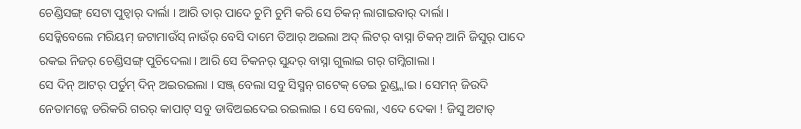ଚେଣ୍ଡିସଙ୍ଗ୍ ସେଟା ପୁଚ୍ବାର୍ ଦାର୍ଲା । ଆରି ତାର୍ ପାଦେ ଚୁମି ଚୁମି କରି ସେ ଚିକନ୍ ଲାଗାଇବାର୍ ଦାର୍ଲା ।
ସେଡ୍କିବେଲେ ମରିୟମ୍ ଜଟାମାଉଁସ୍ ନାଉଁର୍ ବେସି ଦାମେ ତିଆର୍ ଅଇଲା ଅଦ୍ ଲିଟର୍ ବାସ୍ନା ଚିକନ୍ ଆନି ଜିସୁର୍ ପାଦେ ରକଇ ନିଜର୍ ଚେଣ୍ଡିସଙ୍ଗ୍ ପୁଚିଦେଲା । ଆରି ସେ ଚିକନର୍ ସୁନ୍ଦର୍ ବାସ୍ନା ଗୁଲାଇ ଗର୍ ଗମ୍କିଗାଲା ।
ସେ ଦିନ୍ ଆଟର୍ ପର୍ତୁମ୍ ଦିନ୍ ଅଇରଇଲା । ସଞ୍ଜ୍ ବେଲା ସବୁ ସିସ୍ମନ୍ ଗଟେକ୍ ତେଇ ରୁଣ୍ଡ୍ଲାଇ । ସେମନ୍ ଜିଉଦି ନେତାମନ୍କେ ଡରିକରି ଗରର୍ କାପାଟ୍ ସବୁ ଡାବିଅଇଦେଇ ରଇଲାଇ । ସେ ବେଲା, ଏଦେ ଦେକା ! ଜିସୁ ଅଟାତ୍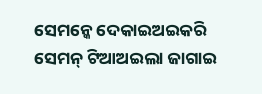ସେମନ୍କେ ଦେକାଇଅଇକରି ସେମନ୍ ଟିଆଅଇଲା ଜାଗାଇ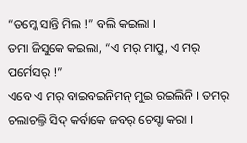“ତମ୍କେ ସାନ୍ତି ମିଲ !” ବଲି କଇଲା ।
ତମା ଜିସୁକେ କଇଲା, “ଏ ମର୍ ମାପ୍ରୁ, ଏ ମର୍ ପର୍ମେସର୍ !”
ଏବେ ଏ ମର୍ ବାଇବଇନିମନ୍ ମୁଇ ରଇଲିନି । ତମର୍ ଚଲାଚଲ୍ତି ସିଦ୍ କର୍ବାକେ ଜବର୍ ଚେସ୍ଟା କରା ।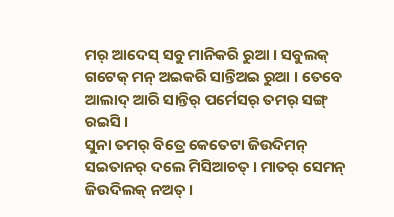ମର୍ ଆଦେସ୍ ସବୁ ମାନିକରି ରୁଆ । ସବୁଲକ୍ ଗଟେକ୍ ମନ୍ ଅଇକରି ସାନ୍ତିଅଇ ରୁଆ । ତେବେ ଆଲାଦ୍ ଆରି ସାନ୍ତିର୍ ପର୍ମେସର୍ ତମର୍ ସଙ୍ଗ୍ ରଇସି ।
ସୁନା ତମର୍ ବିତ୍ରେ କେତେଟା ଜିଉଦିମନ୍ ସଇତାନର୍ ଦଲେ ମିସିଆଚତ୍ । ମାତର୍ ସେମନ୍ ଜିଉଦିଲକ୍ ନଅତ୍ ।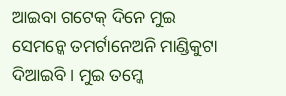ଆଇବା ଗଟେକ୍ ଦିନେ ମୁଇ ସେମନ୍କେ ତମର୍ଟାନେଅନି ମାଣ୍ଡିକୁଟା ଦିଆଇବି । ମୁଇ ତମ୍କେ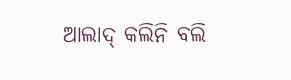ଆଲାଦ୍ କଲିନି ବଲି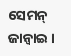ସେମନ୍ ଜାନ୍ବାଇ ।